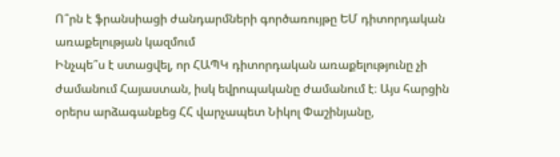Ո՞րն է ֆրանսիացի ժանդարմների գործառույթը ԵՄ դիտորդական առաքելության կազմում
Ինչպե՞ս է ստացվել, որ ՀԱՊԿ դիտորդական առաքելությունը չի ժամանում Հայաստան, իսկ եվրոպականը ժամանում է։ Այս հարցին օրերս արձագանքեց ՀՀ վարչապետ Նիկոլ Փաշինյանը,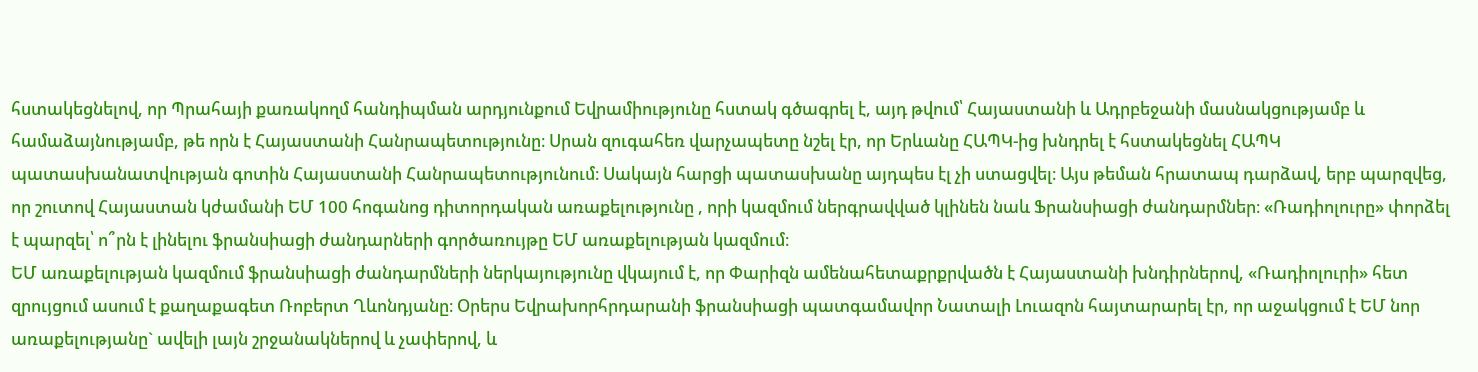հստակեցնելով, որ Պրահայի քառակողմ հանդիպման արդյունքում Եվրամիությունը հստակ գծագրել է, այդ թվում՝ Հայաստանի և Ադրբեջանի մասնակցությամբ և համաձայնությամբ, թե որն է Հայաստանի Հանրապետությունը։ Սրան զուգահեռ վարչապետը նշել էր, որ Երևանը ՀԱՊԿ-ից խնդրել է հստակեցնել ՀԱՊԿ պատասխանատվության գոտին Հայաստանի Հանրապետությունում։ Սակայն հարցի պատասխանը այդպես էլ չի ստացվել։ Այս թեման հրատապ դարձավ, երբ պարզվեց, որ շուտով Հայաստան կժամանի ԵՄ 100 հոգանոց դիտորդական առաքելությունը , որի կազմում ներգրավված կլինեն նաև Ֆրանսիացի ժանդարմներ։ «Ռադիոլուրը» փորձել է պարզել՝ ո՞րն է լինելու ֆրանսիացի ժանդարների գործառույթը ԵՄ առաքելության կազմում։
ԵՄ առաքելության կազմում ֆրանսիացի ժանդարմների ներկայությունը վկայում է, որ Փարիզն ամենահետաքրքրվածն է Հայաստանի խնդիրներով, «Ռադիոլուրի» հետ զրույցում ասում է քաղաքագետ Ռոբերտ Ղևոնդյանը։ Օրերս Եվրախորհրդարանի ֆրանսիացի պատգամավոր Նատալի Լուազոն հայտարարել էր, որ աջակցում է ԵՄ նոր առաքելությանը` ավելի լայն շրջանակներով և չափերով, և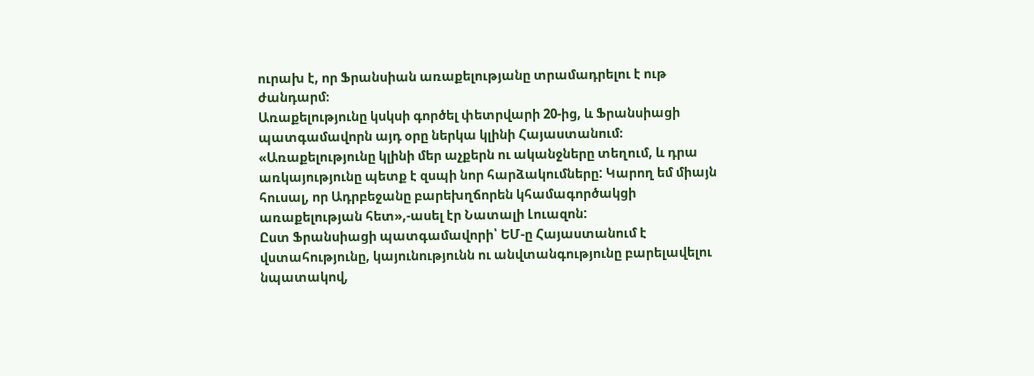ուրախ է, որ Ֆրանսիան առաքելությանը տրամադրելու է ութ ժանդարմ։
Առաքելությունը կսկսի գործել փետրվարի 20-ից, և Ֆրանսիացի պատգամավորն այդ օրը ներկա կլինի Հայաստանում։
«Առաքելությունը կլինի մեր աչքերն ու ականջները տեղում, և դրա առկայությունը պետք է զսպի նոր հարձակումները: Կարող եմ միայն հուսալ, որ Ադրբեջանը բարեխղճորեն կհամագործակցի առաքելության հետ»,-ասել էր Նատալի Լուազոն:
Ըստ Ֆրանսիացի պատգամավորի՝ ԵՄ-ը Հայաստանում է վստահությունը, կայունությունն ու անվտանգությունը բարելավելու նպատակով,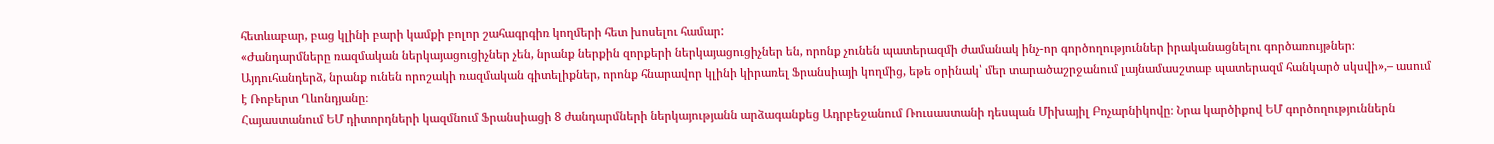հետևաբար, բաց կլինի բարի կամքի բոլոր շահագրգիռ կողմերի հետ խոսելու համար:
«Ժանդարմները ռազմական ներկայացուցիչներ չեն, նրանք ներքին զորքերի ներկայացուցիչներ են, որոնք չունեն պատերազմի ժամանակ ինչ-որ գործողություններ իրականացնելու գործառույթներ։ Այդուհանդերձ, նրանք ունեն որոշակի ռազմական գիտելիքներ, որոնք հնարավոր կլինի կիրառել Ֆրանսիայի կողմից, եթե օրինակ՝ մեր տարածաշրջանում լայնամասշտաբ պատերազմ հանկարծ սկսվի»,– ասում է Ռոբերտ Ղևոնդյանը։
Հայաստանում ԵՄ դիտորդների կազմնում Ֆրանսիացի 8 ժանդարմների ներկայությանն արձագանքեց Ադրբեջանում Ռուսաստանի դեսպան Միխայիլ Բոչարնիկովը։ Նրա կարծիքով ԵՄ գործողություններն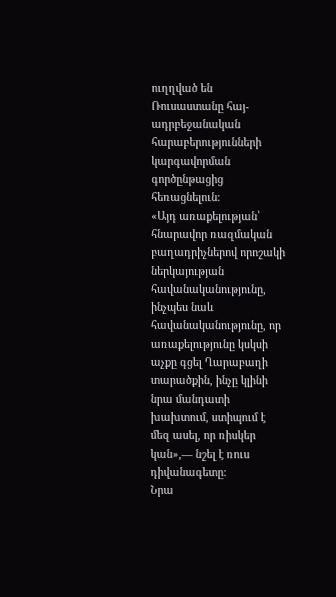ուղղված են Ռուսաստանը հայ-ադրբեջանական հարաբերությունների կարգավորման գործընթացից հեռացնելուն։
«Այդ առաքելության՝ հնարավոր ռազմական բաղադրիչներով որոշակի ներկայության հավանականությունը, ինչպես նաև հավանականությունը, որ առաքելությունը կսկսի աչքը գցել Ղարաբաղի տարածքին, ինչը կլինի նրա մանդատի խախտում, ստիպում է մեզ ասել, որ ռիսկեր կան»,— նշել է ռուս դիվանագետը։
Նրա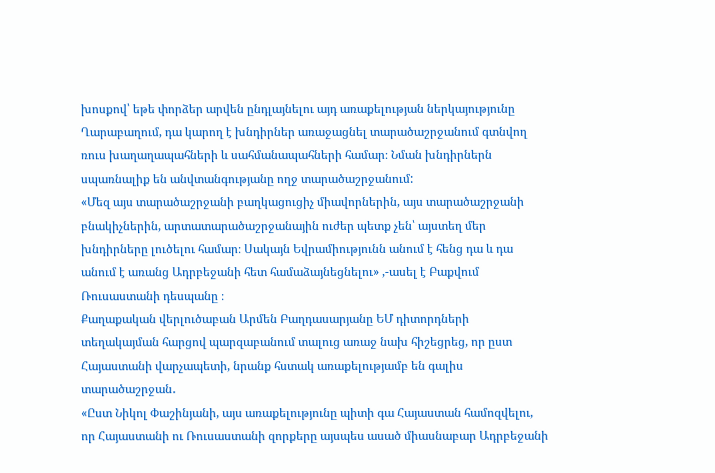խոսքով՝ եթե փորձեր արվեն ընդլայնելու այդ առաքելության ներկայությունը Ղարաբաղում, դա կարող է խնդիրներ առաջացնել տարածաշրջանում գտնվող ռուս խաղաղապահների և սահմանապահների համար։ Նման խնդիրներն սպառնալիք են անվտանգությանը ողջ տարածաշրջանում:
«Մեզ այս տարածաշրջանի բաղկացուցիչ միավորներին, այս տարածաշրջանի բնակիչներին, արտատարածաշրջանային ուժեր պետք չեն՝ այստեղ մեր խնդիրները լուծելու համար։ Սակայն Եվրամիությունն անում է հենց դա և դա անում է առանց Ադրբեջանի հետ համաձայնեցնելու» ,-ասել է Բաքվում Ռուսաստանի դեսպանը ։
Քաղաքական վերլուծաբան Արմեն Բաղդասարյանը ԵՄ դիտորդների տեղակայման հարցով պարզաբանում տալուց առաջ նախ հիշեցրեց, որ ըստ Հայաստանի վարչապետի, նրանք հստակ առաքելությամբ են գալիս տարածաշրջան․
«Ըստ Նիկոլ Փաշինյանի, այս առաքելությունը պիտի գա Հայաստան համոզվելու, որ Հայաստանի ու Ռուսաստանի զորքերը այսպես ասած միասնաբար Ադրբեջանի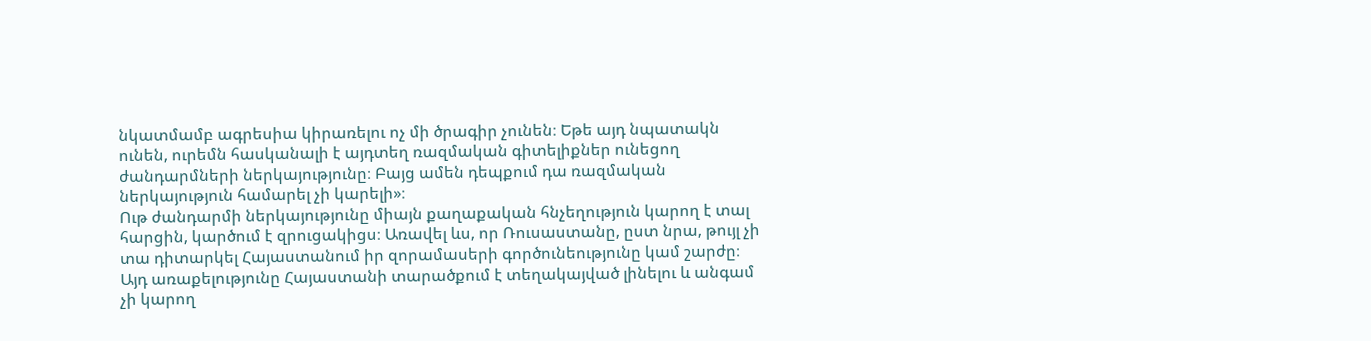նկատմամբ ագրեսիա կիրառելու ոչ մի ծրագիր չունեն։ Եթե այդ նպատակն ունեն, ուրեմն հասկանալի է այդտեղ ռազմական գիտելիքներ ունեցող ժանդարմների ներկայությունը։ Բայց ամեն դեպքում դա ռազմական ներկայություն համարել չի կարելի»։
Ութ ժանդարմի ներկայությունը միայն քաղաքական հնչեղություն կարող է տալ հարցին, կարծում է զրուցակիցս։ Առավել ևս, որ Ռուսաստանը, ըստ նրա, թույլ չի տա դիտարկել Հայաստանում իր զորամասերի գործունեությունը կամ շարժը։ Այդ առաքելությունը Հայաստանի տարածքում է տեղակայված լինելու և անգամ չի կարող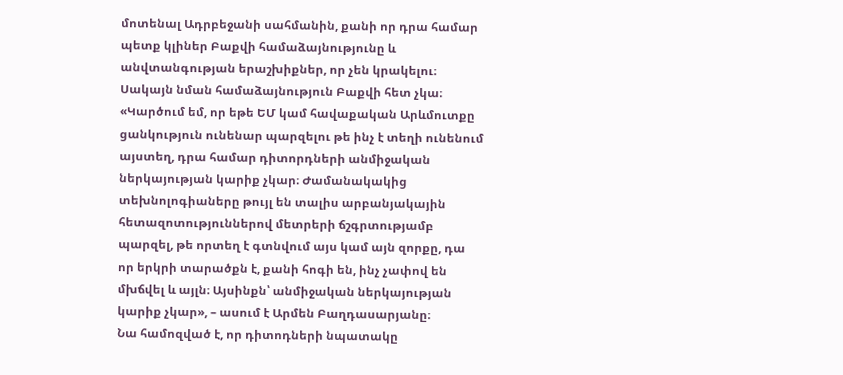մոտենալ Ադրբեջանի սահմանին, քանի որ դրա համար պետք կլիներ Բաքվի համաձայնությունը և անվտանգության երաշխիքներ, որ չեն կրակելու։ Սակայն նման համաձայնություն Բաքվի հետ չկա։
«Կարծում եմ, որ եթե ԵՄ կամ հավաքական Արևմուտքը ցանկություն ունենար պարզելու թե ինչ է տեղի ունենում այստեղ, դրա համար դիտորդների անմիջական ներկայության կարիք չկար։ Ժամանակակից տեխնոլոգիաները թույլ են տալիս արբանյակային հետազոտություններով մետրերի ճշգրտությամբ պարզել, թե որտեղ է գտնվում այս կամ այն զորքը, դա որ երկրի տարածքն է, քանի հոգի են, ինչ չափով են մխճվել և այլն։ Այսինքն՝ անմիջական ներկայության կարիք չկար», – ասում է Արմեն Բաղդասարյանը։
Նա համոզված է, որ դիտոդների նպատակը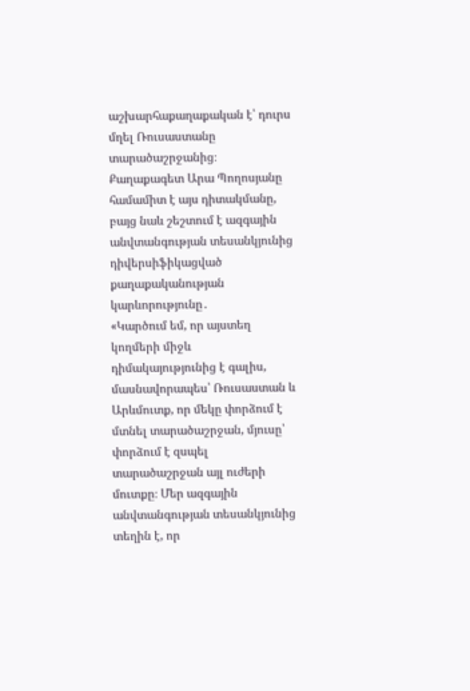աշխարհաքաղաքական է՝ դուրս մղել Ռուսաստանը տարածաշրջանից։
Քաղաքագետ Արա Պողոսյանը համամիտ է այս դիտակմանը, բայց նաև շեշտում է ազգային անվտանգության տեսանկյունից դիվերսիֆիկացված քաղաքականության կարևորությունը․
«Կարծում եմ, որ այստեղ կողմերի միջև դիմակայությունից է գալիս, մասնավորապես՝ Ռուսաստան և Արևմուտք, որ մեկը փորձում է մտնել տարածաշրջան, մյուսը՝ փորձում է զսպել տարածաշրջան այլ ուժերի մուտքը։ Մեր ազգային անվտանգության տեսանկյունից տեղին է, որ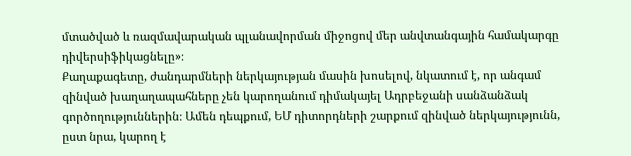մտածված և ռազմավարական պլանավորման միջոցով մեր անվտանգային համակարգը դիվերսիֆիկացնելը»։
Քաղաքագետը, ժանդարմների ներկայության մասին խոսելով, նկատում է, որ անգամ զինված խաղաղապահները չեն կարողանում դիմակայել Ադրբեջանի սանձանձակ գործողություններին։ Ամեն դեպքում, ԵՄ դիտորդների շարքում զինված ներկայությունն, ըստ նրա, կարող է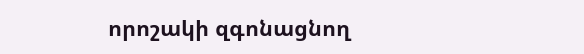որոշակի զգոնացնող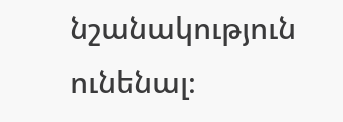նշանակություն ունենալ։